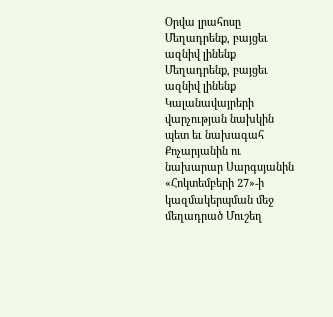Օրվա լրահոսը
Մեղադրենք, բայցեւ ազնիվ լինենք
Մեղադրենք, բայցեւ ազնիվ լինենք Կալանավայրերի վարչության նախկին պետ եւ նախագահ Քոչարյանին ու նախարար Սարգսյանին «Հոկտեմբերի 27»-ի կազմակերպման մեջ մեղադրած Մուշեղ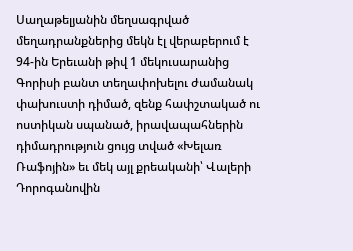Սաղաթելյանին մեղսագրված մեղադրանքներից մեկն էլ վերաբերում է 94-ին Երեւանի թիվ 1 մեկուսարանից Գորիսի բանտ տեղափոխելու ժամանակ փախուստի դիմած, զենք հափշտակած ու ոստիկան սպանած, իրավապահներին դիմադրություն ցույց տված «Խելառ Ռաֆոյին» եւ մեկ այլ քրեականի՝ Վալերի Դորոգանովին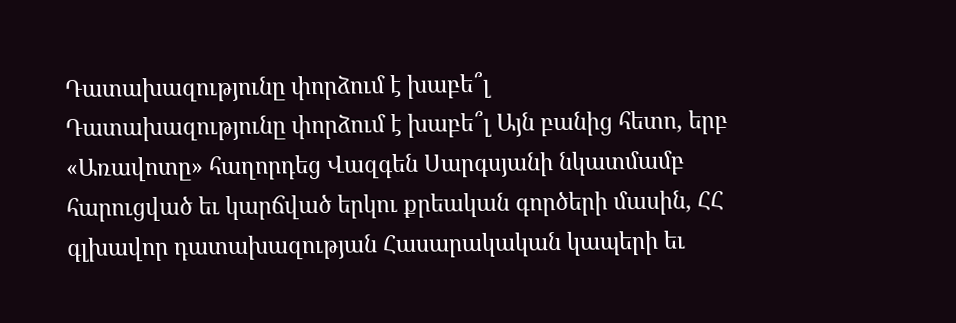Դատախազությունը փորձում է խաբե՞լ
Դատախազությունը փորձում է խաբե՞լ Այն բանից հետո, երբ «Առավոտը» հաղորդեց Վազգեն Սարգսյանի նկատմամբ հարուցված եւ կարճված երկու քրեական գործերի մասին, ՀՀ գլխավոր դատախազության Հասարակական կապերի եւ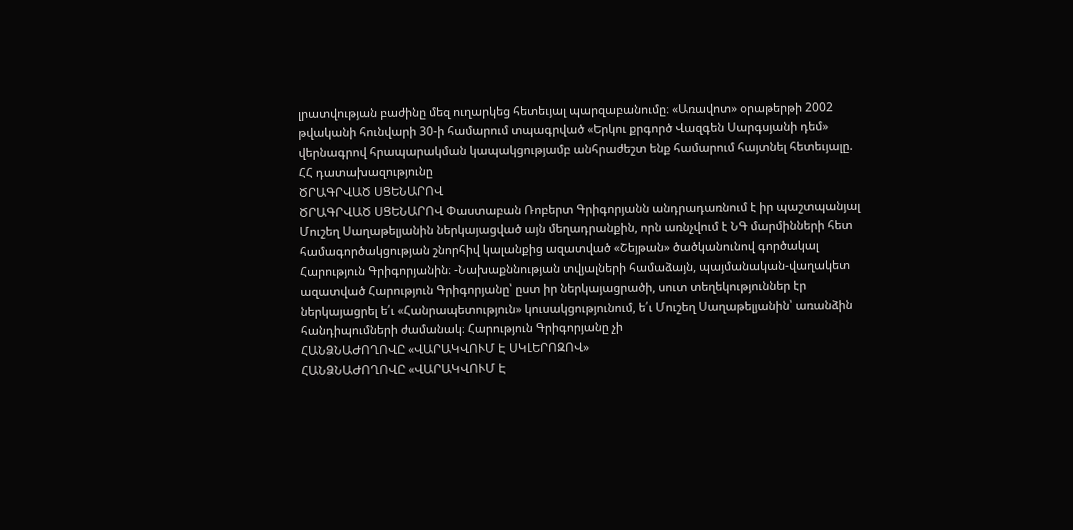լրատվության բաժինը մեզ ուղարկեց հետեւյալ պարզաբանումը։ «Առավոտ» օրաթերթի 2002 թվականի հունվարի 30-ի համարում տպագրված «Երկու քրգործ Վազգեն Սարգսյանի դեմ» վերնագրով հրապարակման կապակցությամբ անհրաժեշտ ենք համարում հայտնել հետեւյալը. ՀՀ դատախազությունը
ԾՐԱԳՐՎԱԾ ՍՑԵՆԱՐՈՎ
ԾՐԱԳՐՎԱԾ ՍՑԵՆԱՐՈՎ Փաստաբան Ռոբերտ Գրիգորյանն անդրադառնում է իր պաշտպանյալ Մուշեղ Սաղաթելյանին ներկայացված այն մեղադրանքին, որն առնչվում է ՆԳ մարմինների հետ համագործակցության շնորհիվ կալանքից ազատված «Շեյթան» ծածկանունով գործակալ Հարություն Գրիգորյանին։ -Նախաքննության տվյալների համաձայն, պայմանական-վաղակետ ազատված Հարություն Գրիգորյանը՝ ըստ իր ներկայացրածի, սուտ տեղեկություններ էր ներկայացրել ե՛ւ «Հանրապետություն» կուսակցությունում, ե՛ւ Մուշեղ Սաղաթելյանին՝ առանձին հանդիպումների ժամանակ։ Հարություն Գրիգորյանը չի
ՀԱՆՁՆԱԺՈՂՈՎԸ «ՎԱՐԱԿՎՈՒՄ Է ՍԿԼԵՐՈԶՈՎ»
ՀԱՆՁՆԱԺՈՂՈՎԸ «ՎԱՐԱԿՎՈՒՄ Է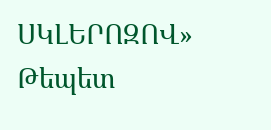ՍԿԼԵՐՈԶՈՎ» Թեպետ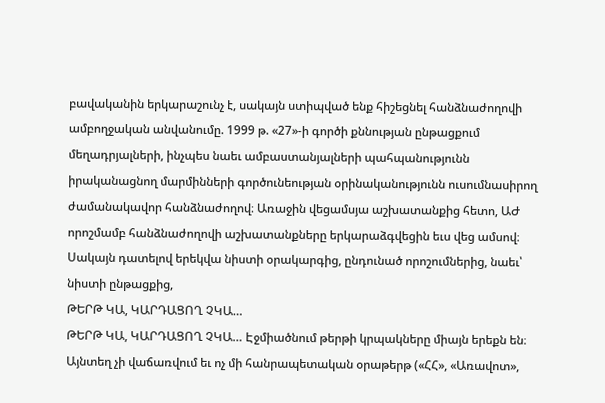բավականին երկարաշունչ է, սակայն ստիպված ենք հիշեցնել հանձնաժողովի ամբողջական անվանումը. 1999 թ. «27»-ի գործի քննության ընթացքում մեղադրյալների, ինչպես նաեւ ամբաստանյալների պահպանությունն իրականացնող մարմինների գործունեության օրինականությունն ուսումնասիրող ժամանակավոր հանձնաժողով։ Առաջին վեցամսյա աշխատանքից հետո, ԱԺ որոշմամբ հանձնաժողովի աշխատանքները երկարաձգվեցին եւս վեց ամսով։ Սակայն դատելով երեկվա նիստի օրակարգից, ընդունած որոշումներից, նաեւ՝ նիստի ընթացքից,
ԹԵՐԹ ԿԱ, ԿԱՐԴԱՑՈՂ ՉԿԱ…
ԹԵՐԹ ԿԱ, ԿԱՐԴԱՑՈՂ ՉԿԱ… Էջմիածնում թերթի կրպակները միայն երեքն են։ Այնտեղ չի վաճառվում եւ ոչ մի հանրապետական օրաթերթ («ՀՀ», «Առավոտ»,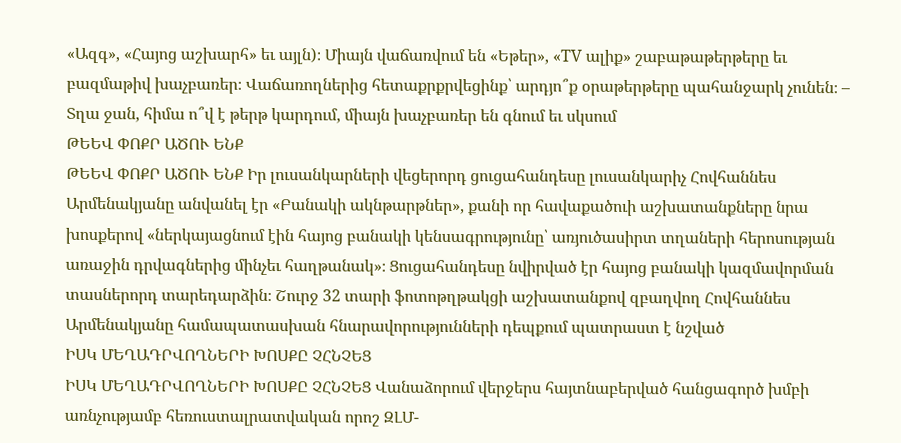«Ազգ», «Հայոց աշխարհ» եւ այլն)։ Միայն վաճառվում են «Եթեր», «TV ալիք» շաբաթաթերթերը եւ բազմաթիվ խաչբառեր։ Վաճառողներից հետաքրքրվեցինք՝ արդյո՞ք օրաթերթերը պահանջարկ չունեն։ – Տղա ջան, հիմա ո՞վ է թերթ կարդում, միայն խաչբառեր են գնում եւ սկսում
ԹԵԵՎ ՓՈՔՐ ԱԾՈՒ ԵՆՔ
ԹԵԵՎ ՓՈՔՐ ԱԾՈՒ ԵՆՔ Իր լուսանկարների վեցերորդ ցուցահանդեսը լուսանկարիչ Հովհաննես Արմենակյանը անվանել էր «Բանակի ակնթարթներ», քանի որ հավաքածուի աշխատանքները նրա խոսքերով «ներկայացնում էին հայոց բանակի կենսագրությունը՝ առյուծասիրտ տղաների հերոսության առաջին դրվագներից մինչեւ հաղթանակ»։ Ցուցահանդեսը նվիրված էր հայոց բանակի կազմավորման տասներորդ տարեդարձին։ Շուրջ 32 տարի ֆոտոթղթակցի աշխատանքով զբաղվող Հովհաննես Արմենակյանը համապատասխան հնարավորությունների դեպքում պատրաստ է նշված
ԻՍԿ ՄԵՂԱԴՐՎՈՂՆԵՐԻ ԽՈՍՔԸ ՉՀՆՉԵՑ
ԻՍԿ ՄԵՂԱԴՐՎՈՂՆԵՐԻ ԽՈՍՔԸ ՉՀՆՉԵՑ Վանաձորում վերջերս հայտնաբերված հանցագործ խմբի առնչությամբ հեռուստալրատվական որոշ ԶԼՄ-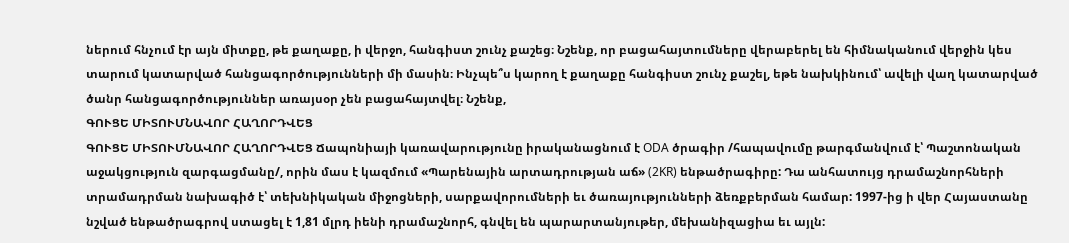ներում հնչում էր այն միտքը, թե քաղաքը, ի վերջո, հանգիստ շունչ քաշեց։ Նշենք, որ բացահայտումները վերաբերել են հիմնականում վերջին կես տարում կատարված հանցագործությունների մի մասին։ Ինչպե՞ս կարող է քաղաքը հանգիստ շունչ քաշել, եթե նախկինում՝ ավելի վաղ կատարված ծանր հանցագործություններ առայսօր չեն բացահայտվել։ Նշենք,
ԳՈՒՑԵ ՄԻՏՈՒՄՆԱՎՈՐ ՀԱՂՈՐԴՎԵՑ
ԳՈՒՑԵ ՄԻՏՈՒՄՆԱՎՈՐ ՀԱՂՈՐԴՎԵՑ Ճապոնիայի կառավարությունը իրականացնում է ODA ծրագիր /հապավումը թարգմանվում է՝ Պաշտոնական աջակցություն զարգացմանը/, որին մաս է կազմում «Պարենային արտադրության աճ» (2KR) ենթածրագիրը: Դա անհատույց դրամաշնորհների տրամադրման նախագիծ է՝ տեխնիկական միջոցների, սարքավորումների եւ ծառայությունների ձեռքբերման համար: 1997-ից ի վեր Հայաստանը նշված ենթածրագրով ստացել է 1,81 մլրդ իենի դրամաշնորհ, գնվել են պարարտանյութեր, մեխանիզացիա եւ այլն: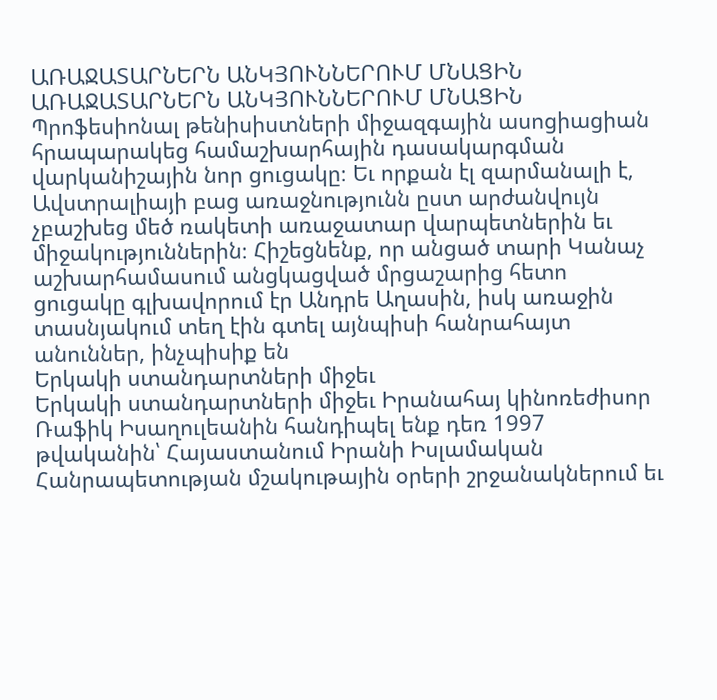ԱՌԱՋԱՏԱՐՆԵՐՆ ԱՆԿՅՈՒՆՆԵՐՈՒՄ ՄՆԱՑԻՆ
ԱՌԱՋԱՏԱՐՆԵՐՆ ԱՆԿՅՈՒՆՆԵՐՈՒՄ ՄՆԱՑԻՆ Պրոֆեսիոնալ թենիսիստների միջազգային ասոցիացիան հրապարակեց համաշխարհային դասակարգման վարկանիշային նոր ցուցակը։ Եւ որքան էլ զարմանալի է, Ավստրալիայի բաց առաջնությունն ըստ արժանվույն չբաշխեց մեծ ռակետի առաջատար վարպետներին եւ միջակություններին։ Հիշեցնենք, որ անցած տարի Կանաչ աշխարհամասում անցկացված մրցաշարից հետո ցուցակը գլխավորում էր Անդրե Աղասին, իսկ առաջին տասնյակում տեղ էին գտել այնպիսի հանրահայտ անուններ, ինչպիսիք են
Երկակի ստանդարտների միջեւ
Երկակի ստանդարտների միջեւ Իրանահայ կինոռեժիսոր Ռաֆիկ Իսաղուլեանին հանդիպել ենք դեռ 1997 թվականին՝ Հայաստանում Իրանի Իսլամական Հանրապետության մշակութային օրերի շրջանակներում եւ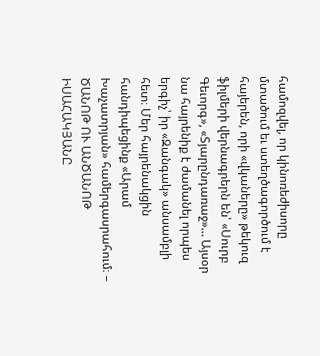համոզվել, որ կինոռեժիսորը մտածում եւ ստեղծագործում է հայերեն, որի «վկաները» թեկուզ ֆիլմերի վերնագրերն են՝ «Սուրբ Գեւորգ», «Տյարընդառաջ»… Այսօր նա հայրենիք է ժամանել որպես երգիչ՝ իր «Զանգակ» անսամբլի հետ։ Մեր հայրենակցին հանդիպեցինք «Արամ Խաչատրյան» համերգասրահում։ –
ԾԱՆՈԹ ՈՒ ԱՆԾԱՆՈԹ ԻՍԱՀԱԿՅԱՆԸ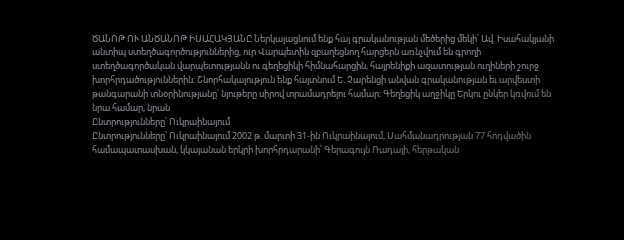ԾԱՆՈԹ ՈՒ ԱՆԾԱՆՈԹ ԻՍԱՀԱԿՅԱՆԸ Ներկայացնում ենք հայ գրականության մեծերից մեկի՝ Ավ. Իսահակյանի անտիպ ստեղծագործություններից, ուր Վարպետին զբաղեցնող հարցերն առնչվում են գրողի ստեղծագործական վարպետությանն ու գեղեցիկի հիմնահարցին, հայրենիքի ազատության ուղիների շուրջ խորհրդածություններին։ Շնորհակալություն ենք հայտնում Ե. Չարենցի անվան գրականության եւ արվեստի թանգարանի տնօրինությանը՝ նյութերը սիրով տրամադրելու համար։ Գեղեցիկ աղջիկը Երկու ընկեր կռվում են նրա համար, նրան
Ընտրությունները՝ Ուկրաինայում
Ընտրությունները՝ Ուկրաինայում 2002 թ. մարտի 31-ին Ուկրաինայում, Սահմանադրության 77 հոդվածին համապատասխան, կկայանան երկրի խորհրդարանի՝ Գերագույն Ռադայի, հերթական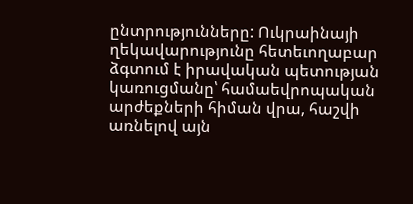ընտրությունները: Ուկրաինայի ղեկավարությունը հետեւողաբար ձգտում է իրավական պետության կառուցմանը՝ համաեվրոպական արժեքների հիման վրա, հաշվի առնելով այն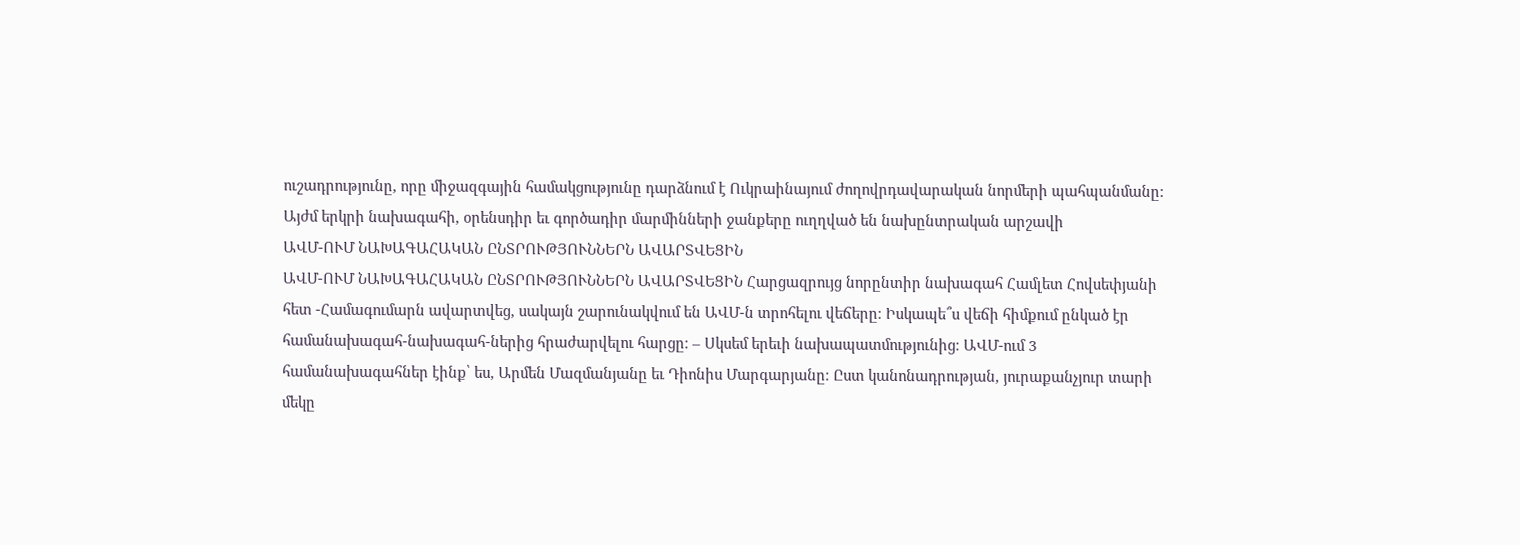ուշադրությունը, որը միջազգային համակցությունը դարձնում է Ուկրաինայում ժողովրդավարական նորմերի պահպանմանը: Այժմ երկրի նախագահի, օրենսդիր եւ գործադիր մարմինների ջանքերը ուղղված են նախընտրական արշավի
ԱՎՄ-ՈՒՄ ՆԱԽԱԳԱՀԱԿԱՆ ԸՆՏՐՈՒԹՅՈՒՆՆԵՐՆ ԱՎԱՐՏՎԵՑԻՆ
ԱՎՄ-ՈՒՄ ՆԱԽԱԳԱՀԱԿԱՆ ԸՆՏՐՈՒԹՅՈՒՆՆԵՐՆ ԱՎԱՐՏՎԵՑԻՆ Հարցազրույց նորընտիր նախագահ Համլետ Հովսեփյանի հետ -Համագումարն ավարտվեց, սակայն շարունակվում են ԱՎՄ-ն տրոհելու վեճերը։ Իսկապե՞ս վեճի հիմքում ընկած էր համանախագահ-նախագահ-ներից հրաժարվելու հարցը։ – Սկսեմ երեւի նախապատմությունից։ ԱՎՄ-ում 3 համանախագահներ էինք՝ ես, Արմեն Մազմանյանը եւ Դիոնիս Մարգարյանը։ Ըստ կանոնադրության, յուրաքանչյուր տարի մեկը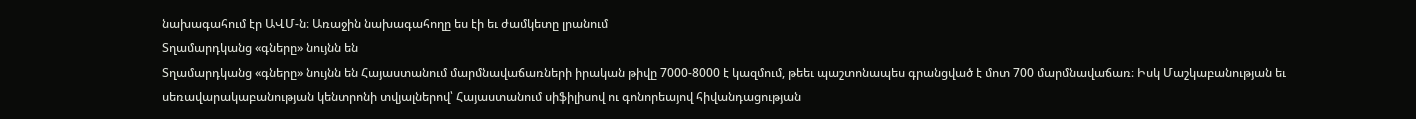նախագահում էր ԱՎՄ-ն։ Առաջին նախագահողը ես էի եւ ժամկետը լրանում
Տղամարդկանց «գները» նույնն են
Տղամարդկանց «գները» նույնն են Հայաստանում մարմնավաճառների իրական թիվը 7000-8000 է կազմում, թեեւ պաշտոնապես գրանցված է մոտ 700 մարմնավաճառ։ Իսկ Մաշկաբանության եւ սեռավարակաբանության կենտրոնի տվյալներով՝ Հայաստանում սիֆիլիսով ու գոնորեայով հիվանդացության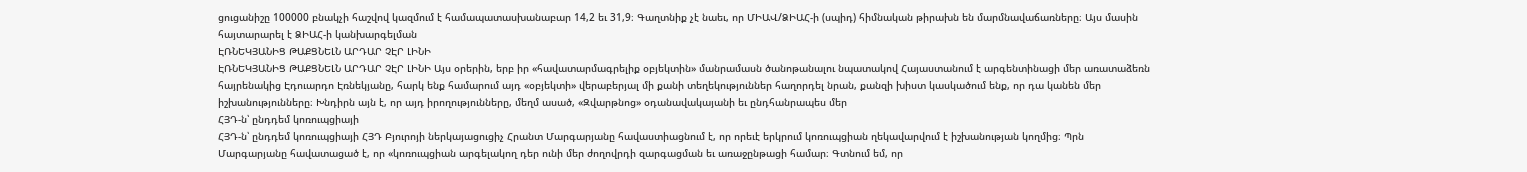ցուցանիշը 100000 բնակչի հաշվով կազմում է համապատասխանաբար 14,2 եւ 31,9։ Գաղտնիք չէ նաեւ, որ ՄԻԱՎ/ՁԻԱՀ-ի (սպիդ) հիմնական թիրախն են մարմնավաճառները։ Այս մասին հայտարարել է ՁԻԱՀ-ի կանխարգելման
ԷՌՆԵԿՅԱՆԻՑ ԹԱՔՑՆԵԼՆ ԱՐԴԱՐ ՉԷՐ ԼԻՆԻ
ԷՌՆԵԿՅԱՆԻՑ ԹԱՔՑՆԵԼՆ ԱՐԴԱՐ ՉԷՐ ԼԻՆԻ Այս օրերին, երբ իր «հավատարմագրելիք օբյեկտին» մանրամասն ծանոթանալու նպատակով Հայաստանում է արգենտինացի մեր առատաձեռն հայրենակից Էդուարդո Էռնեկյանը, հարկ ենք համարում այդ «օբյեկտի» վերաբերյալ մի քանի տեղեկություններ հաղորդել նրան, քանզի խիստ կասկածում ենք, որ դա կանեն մեր իշխանությունները։ Խնդիրն այն է, որ այդ իրողությունները, մեղմ ասած, «Զվարթնոց» օդանավակայանի եւ ընդհանրապես մեր
ՀՅԴ-ն՝ ընդդեմ կոռուպցիայի
ՀՅԴ-ն՝ ընդդեմ կոռուպցիայի ՀՅԴ Բյուրոյի ներկայացուցիչ Հրանտ Մարգարյանը հավաստիացնում է, որ որեւէ երկրում կոռուպցիան ղեկավարվում է իշխանության կողմից։ Պրն Մարգարյանը հավատացած է, որ «կոռուպցիան արգելակող դեր ունի մեր ժողովրդի զարգացման եւ առաջընթացի համար։ Գտնում եմ, որ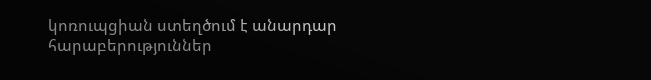կոռուպցիան ստեղծում է անարդար հարաբերություններ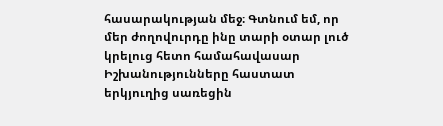հասարակության մեջ։ Գտնում եմ, որ մեր ժողովուրդը ինը տարի օտար լուծ կրելուց հետո համահավասար
Իշխանությունները հաստատ երկյուղից սառեցին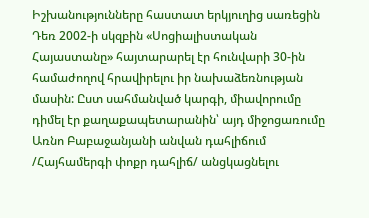Իշխանությունները հաստատ երկյուղից սառեցին Դեռ 2002-ի սկզբին «Սոցիալիստական Հայաստանը» հայտարարել էր հունվարի 30-ին համաժողով հրավիրելու իր նախաձեռնության մասին: Ըստ սահմանված կարգի, միավորումը դիմել էր քաղաքապետարանին՝ այդ միջոցառումը Առնո Բաբաջանյանի անվան դահլիճում /Հայհամերգի փոքր դահլիճ/ անցկացնելու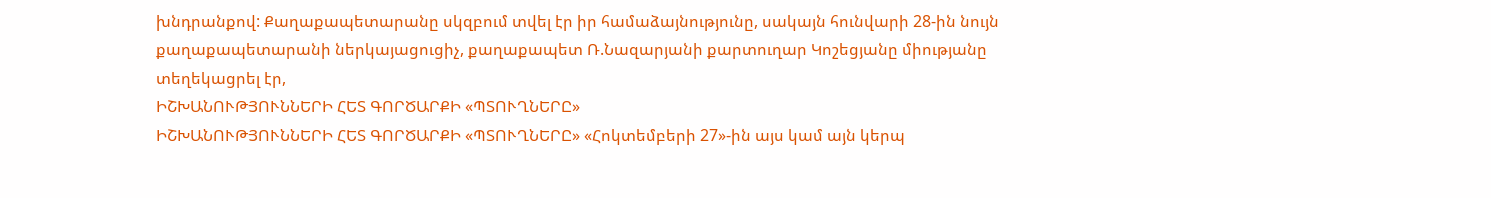խնդրանքով: Քաղաքապետարանը սկզբում տվել էր իր համաձայնությունը, սակայն հունվարի 28-ին նույն քաղաքապետարանի ներկայացուցիչ, քաղաքապետ Ռ.Նազարյանի քարտուղար Կոշեցյանը միությանը տեղեկացրել էր,
ԻՇԽԱՆՈՒԹՅՈՒՆՆԵՐԻ ՀԵՏ ԳՈՐԾԱՐՔԻ «ՊՏՈՒՂՆԵՐԸ»
ԻՇԽԱՆՈՒԹՅՈՒՆՆԵՐԻ ՀԵՏ ԳՈՐԾԱՐՔԻ «ՊՏՈՒՂՆԵՐԸ» «Հոկտեմբերի 27»-ին այս կամ այն կերպ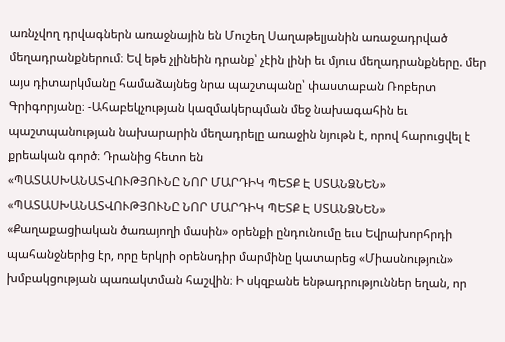առնչվող դրվագներն առաջնային են Մուշեղ Սաղաթելյանին առաջադրված մեղադրանքներում։ Եվ եթե չլինեին դրանք՝ չէին լինի եւ մյուս մեղադրանքները. մեր այս դիտարկմանը համաձայնեց նրա պաշտպանը՝ փաստաբան Ռոբերտ Գրիգորյանը։ -Ահաբեկչության կազմակերպման մեջ նախագահին եւ պաշտպանության նախարարին մեղադրելը առաջին նյութն է, որով հարուցվել է քրեական գործ։ Դրանից հետո են
«ՊԱՏԱՍԽԱՆԱՏՎՈՒԹՅՈՒՆԸ ՆՈՐ ՄԱՐԴԻԿ ՊԵՏՔ Է ՍՏԱՆՁՆԵՆ»
«ՊԱՏԱՍԽԱՆԱՏՎՈՒԹՅՈՒՆԸ ՆՈՐ ՄԱՐԴԻԿ ՊԵՏՔ Է ՍՏԱՆՁՆԵՆ» «Քաղաքացիական ծառայողի մասին» օրենքի ընդունումը եւս Եվրախորհրդի պահանջներից էր, որը երկրի օրենսդիր մարմինը կատարեց «Միասնություն» խմբակցության պառակտման հաշվին։ Ի սկզբանե ենթադրություններ եղան, որ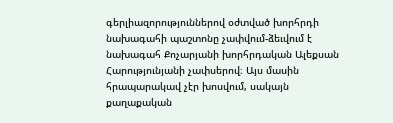գերլիազորություններով օժտված խորհրդի նախագահի պաշտոնը չափվում-ձեւվում է նախագահ Քոչարյանի խորհրդական Ալեքսան Հարությունյանի չափսերով։ Այս մասին հրապարակավ չէր խոսվում, սակայն քաղաքական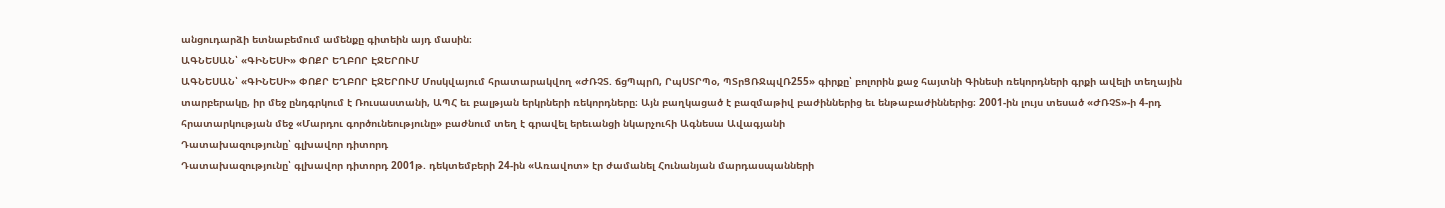անցուդարձի ետնաբեմում ամենքը գիտեին այդ մասին։
ԱԳՆԵՍԱՆ՝ «ԳԻՆԵՍԻ» ՓՈՔՐ ԵՂԲՈՐ ԷՋԵՐՈՒՄ
ԱԳՆԵՍԱՆ՝ «ԳԻՆԵՍԻ» ՓՈՔՐ ԵՂԲՈՐ ԷՋԵՐՈՒՄ Մոսկվայում հրատարակվող «ԺՌՉՏ. ճցՊպրՈ, ՐպՍՏՐՊօ, ՊՏրՑՌՋպվՌ255» գիրքը՝ բոլորին քաջ հայտնի Գինեսի ռեկորդների գրքի ավելի տեղային տարբերակը, իր մեջ ընդգրկում է Ռուսաստանի, ԱՊՀ եւ բալթյան երկրների ռեկորդները։ Այն բաղկացած է բազմաթիվ բաժիններից եւ ենթաբաժիններից։ 2001-ին լույս տեսած «ԺՌՉՏ»-ի 4-րդ հրատարկության մեջ «Մարդու գործունեությունը» բաժնում տեղ է գրավել երեւանցի նկարչուհի Ագնեսա Ավագյանի
Դատախազությունը՝ գլխավոր դիտորդ
Դատախազությունը՝ գլխավոր դիտորդ 2001թ. դեկտեմբերի 24-ին «Առավոտ» էր ժամանել Հունանյան մարդասպանների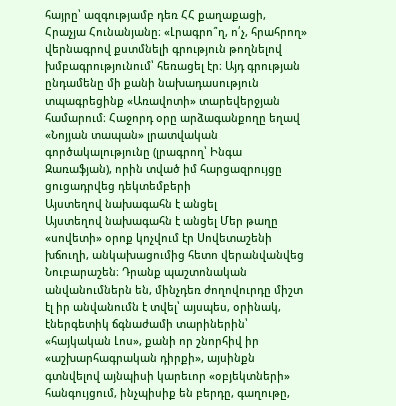հայրը՝ ազգությամբ դեռ ՀՀ քաղաքացի, Հրաչյա Հունանյանը։ «Լրագրո՞ղ, ո՛չ, հրահրող» վերնագրով քստմնելի գրություն թողնելով խմբագրությունում՝ հեռացել էր։ Այդ գրության ընդամենը մի քանի նախադասություն տպագրեցինք «Առավոտի» տարեվերջյան համարում։ Հաջորդ օրը արձագանքողը եղավ «Նոյյան տապան» լրատվական գործակալությունը (լրագրող՝ Ինգա Զառաֆյան), որին տված իմ հարցազրույցը ցուցադրվեց դեկտեմբերի
Այստեղով նախագահն է անցել
Այստեղով նախագահն է անցել Մեր թաղը «սովետի» օրոք կոչվում էր Սովետաշենի խճուղի, անկախացումից հետո վերանվանվեց Նուբարաշեն։ Դրանք պաշտոնական անվանումներն են, մինչդեռ ժողովուրդը միշտ էլ իր անվանումն է տվել՝ այսպես, օրինակ, էներգետիկ ճգնաժամի տարիներին՝ «հայկական Լոս», քանի որ շնորհիվ իր «աշխարհագրական դիրքի», այսինքն գտնվելով այնպիսի կարեւոր «օբյեկտների» հանգույցում, ինչպիսիք են բերդը, գաղութը,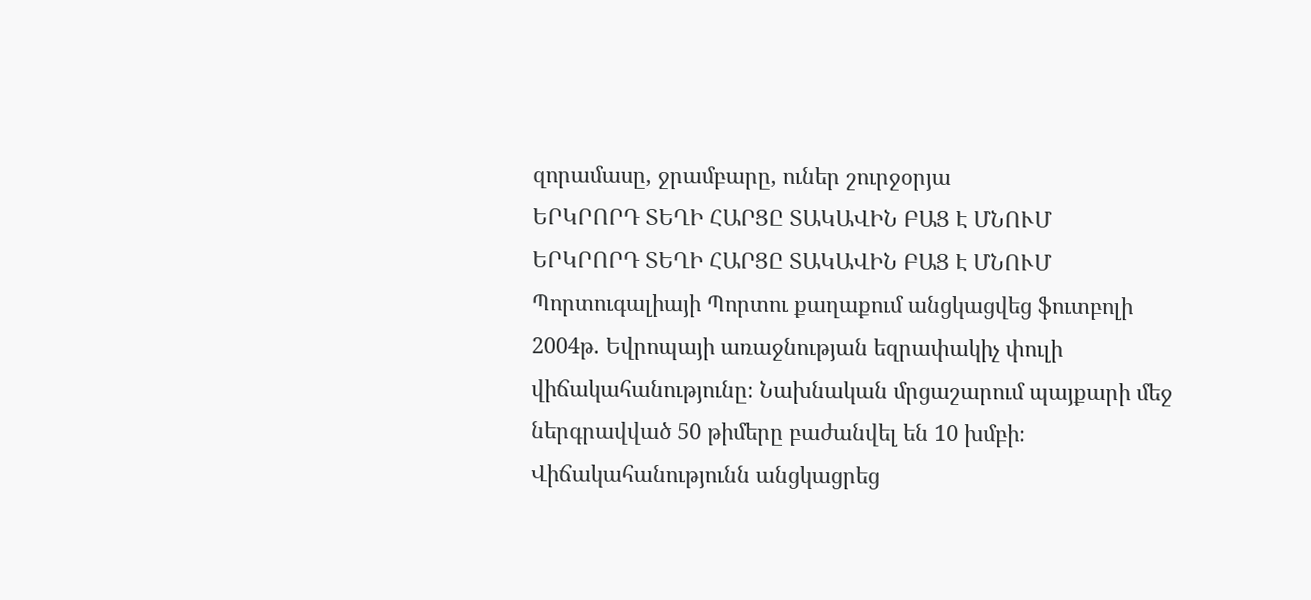զորամասը, ջրամբարը, ուներ շուրջօրյա
ԵՐԿՐՈՐԴ ՏԵՂԻ ՀԱՐՑԸ ՏԱԿԱՎԻՆ ԲԱՑ Է ՄՆՈՒՄ
ԵՐԿՐՈՐԴ ՏԵՂԻ ՀԱՐՑԸ ՏԱԿԱՎԻՆ ԲԱՑ Է ՄՆՈՒՄ Պորտուգալիայի Պորտու քաղաքում անցկացվեց ֆուտբոլի 2004թ. Եվրոպայի առաջնության եզրափակիչ փուլի վիճակահանությունը։ Նախնական մրցաշարում պայքարի մեջ ներգրավված 50 թիմերը բաժանվել են 10 խմբի։ Վիճակահանությունն անցկացրեց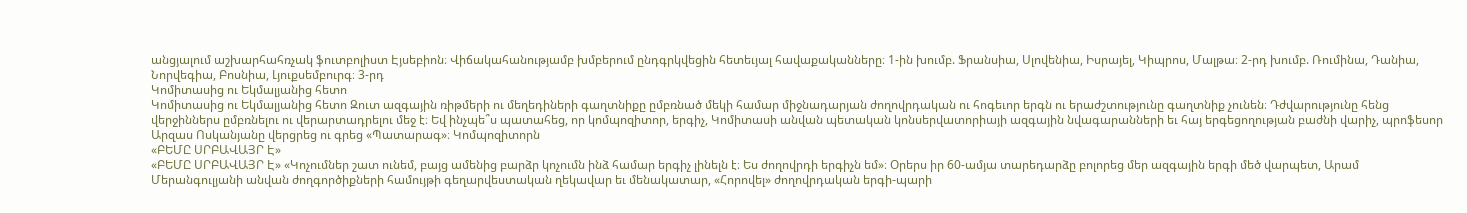անցյալում աշխարհահռչակ ֆուտբոլիստ Էյսեբիոն։ Վիճակահանությամբ խմբերում ընդգրկվեցին հետեւյալ հավաքականները։ 1-ին խումբ. Ֆրանսիա, Սլովենիա, Իսրայել, Կիպրոս, Մալթա։ 2-րդ խումբ. Ռումինա, Դանիա, Նորվեգիա, Բոսնիա, Լյուքսեմբուրգ։ 3-րդ
Կոմիտասից ու Եկմալյանից հետո
Կոմիտասից ու Եկմալյանից հետո Զուտ ազգային ռիթմերի ու մեղեդիների գաղտնիքը ըմբռնած մեկի համար միջնադարյան ժողովրդական ու հոգեւոր երգն ու երաժշտությունը գաղտնիք չունեն։ Դժվարությունը հենց վերջիններս ըմբռնելու ու վերարտադրելու մեջ է։ Եվ ինչպե՞ս պատահեց, որ կոմպոզիտոր, երգիչ, Կոմիտասի անվան պետական կոնսերվատորիայի ազգային նվագարանների եւ հայ երգեցողության բաժնի վարիչ, պրոֆեսոր Արզաս Ոսկանյանը վերցրեց ու գրեց «Պատարագ»։ Կոմպոզիտորն
«ԲԵՄԸ ՍՐԲԱՎԱՅՐ Է»
«ԲԵՄԸ ՍՐԲԱՎԱՅՐ Է» «Կոչումներ շատ ունեմ, բայց ամենից բարձր կոչումն ինձ համար երգիչ լինելն է։ Ես ժողովրդի երգիչն եմ»։ Օրերս իր 60-ամյա տարեդարձը բոլորեց մեր ազգային երգի մեծ վարպետ, Արամ Մերանգուլյանի անվան ժողգործիքների համույթի գեղարվեստական ղեկավար եւ մենակատար, «Հորովել» ժողովրդական երգի-պարի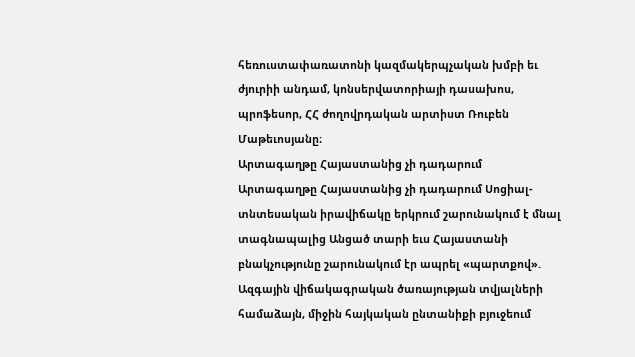հեռուստափառատոնի կազմակերպչական խմբի եւ ժյուրիի անդամ, կոնսերվատորիայի դասախոս, պրոֆեսոր, ՀՀ ժողովրդական արտիստ Ռուբեն Մաթեւոսյանը։
Արտագաղթը Հայաստանից չի դադարում
Արտագաղթը Հայաստանից չի դադարում Սոցիալ-տնտեսական իրավիճակը երկրում շարունակում է մնալ տագնապալից Անցած տարի եւս Հայաստանի բնակչությունը շարունակում էր ապրել «պարտքով». Ազգային վիճակագրական ծառայության տվյալների համաձայն, միջին հայկական ընտանիքի բյուջեում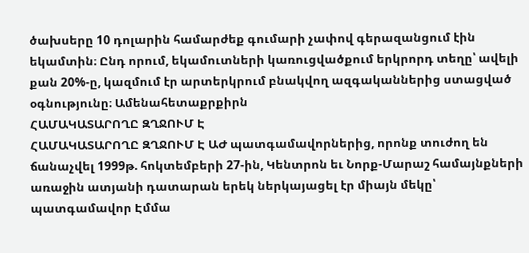ծախսերը 10 դոլարին համարժեք գումարի չափով գերազանցում էին եկամտին։ Ընդ որում, եկամուտների կառուցվածքում երկրորդ տեղը՝ ավելի քան 20%-ը, կազմում էր արտերկրում բնակվող ազգականներից ստացված օգնությունը։ Ամենահետաքրքիրն
ՀԱՄԱԿԱՏԱՐՈՂԸ ԶՂՋՈՒՄ Է
ՀԱՄԱԿԱՏԱՐՈՂԸ ԶՂՋՈՒՄ Է ԱԺ պատգամավորներից, որոնք տուժող են ճանաչվել 1999թ. հոկտեմբերի 27-ին, Կենտրոն եւ Նորք-Մարաշ համայնքների առաջին ատյանի դատարան երեկ ներկայացել էր միայն մեկը՝ պատգամավոր Էմմա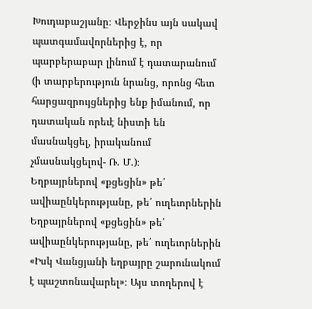Խուդաբաշյանը։ Վերջինս այն սակավ պատգամավորներից է, որ պարբերաբար լինում է դատարանում (ի տարբերություն նրանց, որոնց հետ հարցազրույցներից ենք իմանում, որ դատական որեւէ նիստի են մասնակցել, իրականում չմասնակցելով- Ռ. Մ.)։
Եղբայրներով «քցեցին» թե՛ ավիաընկերությանը, թե՛ ուղեւորներին
Եղբայրներով «քցեցին» թե՛ ավիաընկերությանը, թե՛ ուղեւորներին «Իսկ Վանցյանի եղբայրը շարունակում է պաշտոնավարել»։ Այս տողերով է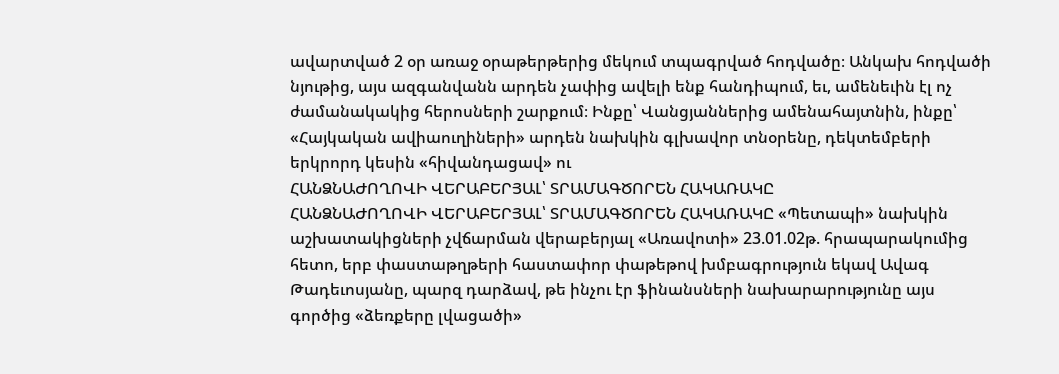ավարտված 2 օր առաջ օրաթերթերից մեկում տպագրված հոդվածը։ Անկախ հոդվածի նյութից, այս ազգանվանն արդեն չափից ավելի ենք հանդիպում, եւ, ամենեւին էլ ոչ ժամանակակից հերոսների շարքում։ Ինքը՝ Վանցյաններից ամենահայտնին, ինքը՝ «Հայկական ավիաուղիների» արդեն նախկին գլխավոր տնօրենը, դեկտեմբերի երկրորդ կեսին «հիվանդացավ» ու
ՀԱՆՁՆԱԺՈՂՈՎԻ ՎԵՐԱԲԵՐՅԱԼ՝ ՏՐԱՄԱԳԾՈՐԵՆ ՀԱԿԱՌԱԿԸ
ՀԱՆՁՆԱԺՈՂՈՎԻ ՎԵՐԱԲԵՐՅԱԼ՝ ՏՐԱՄԱԳԾՈՐԵՆ ՀԱԿԱՌԱԿԸ «Պետապի» նախկին աշխատակիցների չվճարման վերաբերյալ «Առավոտի» 23.01.02թ. հրապարակումից հետո, երբ փաստաթղթերի հաստափոր փաթեթով խմբագրություն եկավ Ավագ Թադեւոսյանը, պարզ դարձավ, թե ինչու էր ֆինանսների նախարարությունը այս գործից «ձեռքերը լվացածի»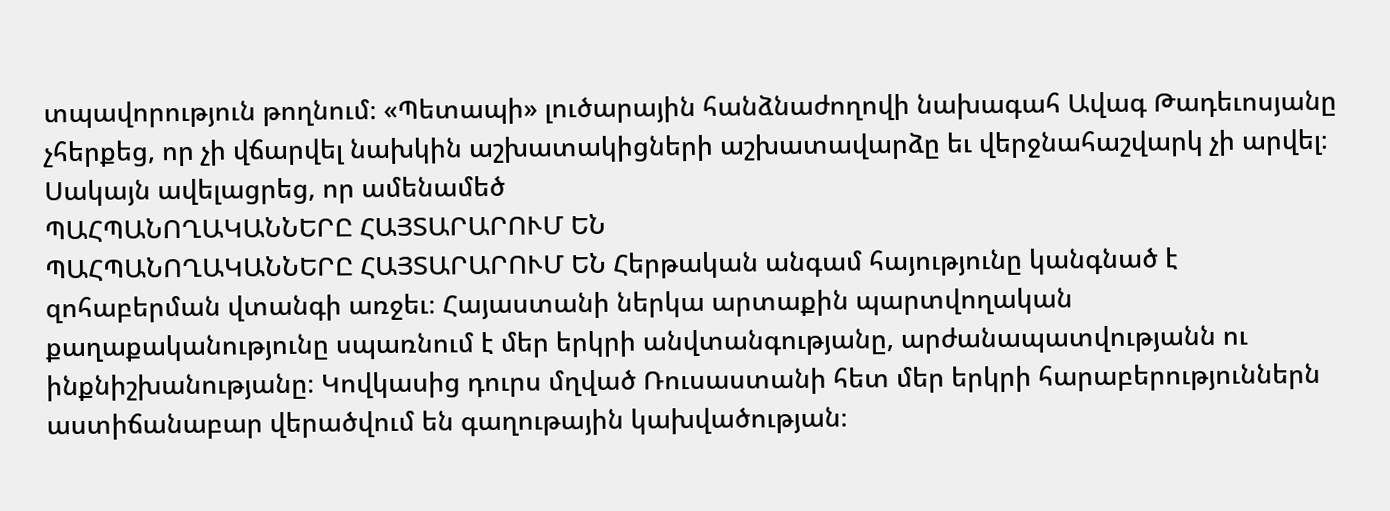տպավորություն թողնում։ «Պետապի» լուծարային հանձնաժողովի նախագահ Ավագ Թադեւոսյանը չհերքեց, որ չի վճարվել նախկին աշխատակիցների աշխատավարձը եւ վերջնահաշվարկ չի արվել։ Սակայն ավելացրեց, որ ամենամեծ
ՊԱՀՊԱՆՈՂԱԿԱՆՆԵՐԸ ՀԱՅՏԱՐԱՐՈՒՄ ԵՆ
ՊԱՀՊԱՆՈՂԱԿԱՆՆԵՐԸ ՀԱՅՏԱՐԱՐՈՒՄ ԵՆ Հերթական անգամ հայությունը կանգնած է զոհաբերման վտանգի առջեւ։ Հայաստանի ներկա արտաքին պարտվողական քաղաքականությունը սպառնում է մեր երկրի անվտանգությանը, արժանապատվությանն ու ինքնիշխանությանը։ Կովկասից դուրս մղված Ռուսաստանի հետ մեր երկրի հարաբերություններն աստիճանաբար վերածվում են գաղութային կախվածության։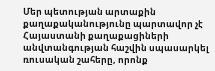Մեր պետության արտաքին քաղաքականությունը պարտավոր չէ Հայաստանի քաղաքացիների անվտանգության հաշվին սպասարկել ռուսական շահերը, որոնք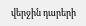վերջին դարերի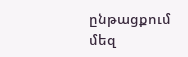ընթացքում մեզ